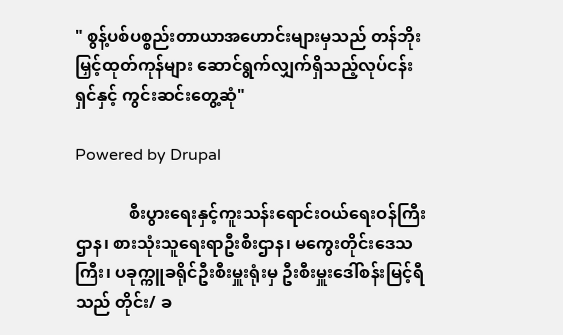" စွန့်ပစ်ပစ္စည်းတာယာအဟောင်းများမှသည် တန်ဘိုးမြှင့်ထုတ်ကုန်များ ဆောင်ရွက်လျှက်ရှိသည့်လုပ်ငန်းရှင်နှင့် ကွင်းဆင်းတွေ့ဆုံ"

Powered by Drupal

             စီးပွားရေးနှင့်ကူးသန်းရောင်းဝယ်ရေးဝန်ကြီးဌာန၊ စားသုံးသူရေးရာဦးစီးဌာန၊ မကွေးတိုင်းဒေသကြီး၊ ပခုက္ကူခရိုင်ဦးစီးမှူးရုံးမှ ဦးစီးမှူးဒေါ်စန်းမြင့်ရီသည် တိုင်း/ ခ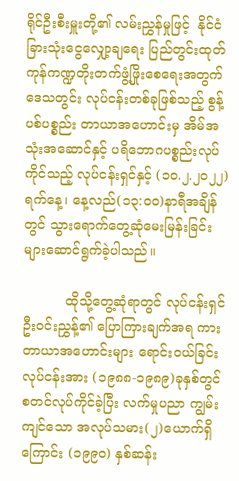ရိုင်ဦးစီးမှူးတို့၏ လမ်းညွှန်မှုဖြင့်  နိုင်ငံခြားသုံးငွေလျှော့ချရေး ပြည်တွင်းထုတ်ကုန်ကဏ္ဍတိုးတက်ဖွံ့ဖြိုးစေရေးအတွက် ဒေသတွင်း လုပ်ငန်းတစ်ခုဖြစ်သည့် စွန့်ပစ်ပစ္စည်း တာယာအဟောင်းမှ အိမ်အသုံးအဆောင်နှင့် ပရိဘောဂပစ္စည်းလုပ်ကိုင်သည့် လုပ်ငန်းရှင်နှင့် (၁၀.၂.၂၀၂၂)ရက်နေ့၊ နေ့လည်(၁၃:၀၀)နာရီအချိန်တွင် သွားရောက်တွေ့ဆုံမေးမြန်းခြင်းများဆောင်ရွက်ခဲ့ပါသည်။

          ထိုသို့တွေ့ဆုံရာတွင် လုပ်ငန်းရှင်ဦးဝင်းညွှန့်၏ ပြောကြားချက်အရ ကားတာယာအဟောင်းများ ရောင်းဝယ်ခြင်းလုပ်ငန်းအား (၁၉၈၈-၁၉၈၉)ခုနှစ်တွင် စတင်လုပ်ကိုင်ခဲ့ပြီး လက်မှုပညာ ကျွမ်းကျင်သော အလုပ်သမား(၂)ယောက်ရှိကြောင်း (၁၉၉၀) နှစ်ဆန်း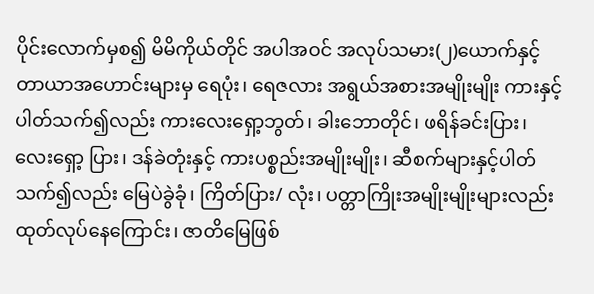ပိုင်းလောက်မှစ၍ မိမိကိုယ်တိုင် အပါအဝင် အလုပ်သမား(၂)ယောက်နှင့် တာယာအဟောင်းများမှ ရေပုံး၊ ရေဇလား အရွယ်အစားအမျိုးမျိုး ကားနှင့်ပါတ်သက်၍လည်း ကားလေးရှော့ဘွတ်၊ ခါးဘောတိုင်၊ ဖရိန်ခင်းပြား၊ လေးရှော့ ပြား၊ ဒန်ခဲတုံးနှင့် ကားပစ္စည်းအမျိုးမျိုး၊ ဆီစက်များနှင့်ပါတ်သက်၍လည်း မြေပဲခွဲခုံ၊ ကြိတ်ပြား/ လုံး၊ ပတ္တာကြိုးအမျိုးမျိုးများလည်း ထုတ်လုပ်နေကြောင်း၊ ဇာတိမြေဖြစ်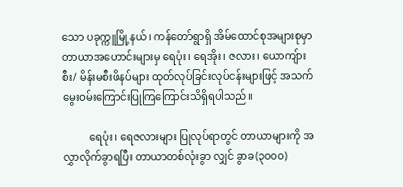သော ပခုက္ကူမြို့နယ်၊ ကန်တော်ရွာရှိ အိမ်ထောင်စုအများစုမှာ တာယာအဟောင်းများမှ ရေပုံး၊ ရေအိုး၊ ဇလား၊ ယောကျ်ားစီး/ မိန်းမစီးဖိနပ်များ ထုတ်လုပ်ခြင်းလုပ်ငန်းများဖြင့် အသက်မွေးဝမ်းကြောင်းပြုကြကြောင်းသိရှိရပါသည်။

          ရေပုံး၊ ရေဇလားများ ပြုလုပ်ရာတွင် တာယာများကို အလွှာလိုက်ခွာရပြီး တာယာတစ်လုံးခွာ လျှင် ခွာခ(၃၀၀၀)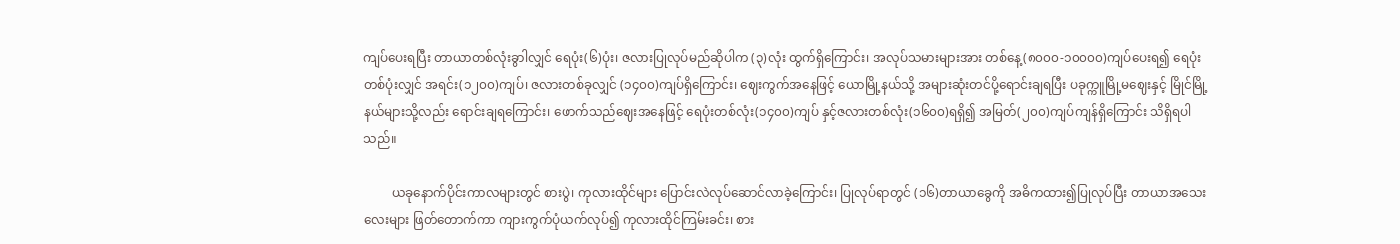ကျပ်ပေးရပြီး တာယာတစ်လုံးခွာါလျှင် ရေပုံး(၆)ပုံး၊ ဇလားပြုလုပ်မည်ဆိုပါက (၃)လုံး ထွက်ရှိကြောင်း၊ အလုပ်သမားများအား တစ်နေ့(၈၀၀၀-၁၀၀၀၀)ကျပ်ပေးရ၍ ရေပုံးတစ်ပုံးလျှင် အရင်း(၁၂၀၀)ကျပ်၊ ဇလားတစ်ခုလျှင် (၁၄၀၀)ကျပ်ရှိကြောင်း၊ ဈေးကွက်အနေဖြင့် ယောမြို့နယ်သို့ အများဆုံးတင်ပို့ရောင်းချရပြီး ပခုက္ကူမြို့မဈေးနှင့် မြိုင်မြို့နယ်များသို့လည်း ရောင်းချရကြောင်း၊ ဖောက်သည်ဈေးအနေဖြင့် ရေပုံးတစ်လုံး(၁၄၀၀)ကျပ် နှင့်ဇလားတစ်လုံး(၁၆၀၀)ရရှိ၍ အမြတ်(၂၀၀)ကျပ်ကျန်ရှိကြောင်း သိရှိရပါသည်။

         ယခုနောက်ပိုင်းကာလများတွင် စားပွဲ၊ ကုလားထိုင်များ ပြောင်းလဲလုပ်ဆောင်လာခဲ့ကြောင်း၊ ပြုလုပ်ရာတွင် (၁၆)တာယာခွေကို အဓိကထား၍ပြုလုပ်ပြီး တာယာအသေးလေးများ ဖြတ်တောက်ကာ ကျားကွက်ပုံယက်လုပ်၍ ကုလားထိုင်ကြမ်းခင်း၊ စား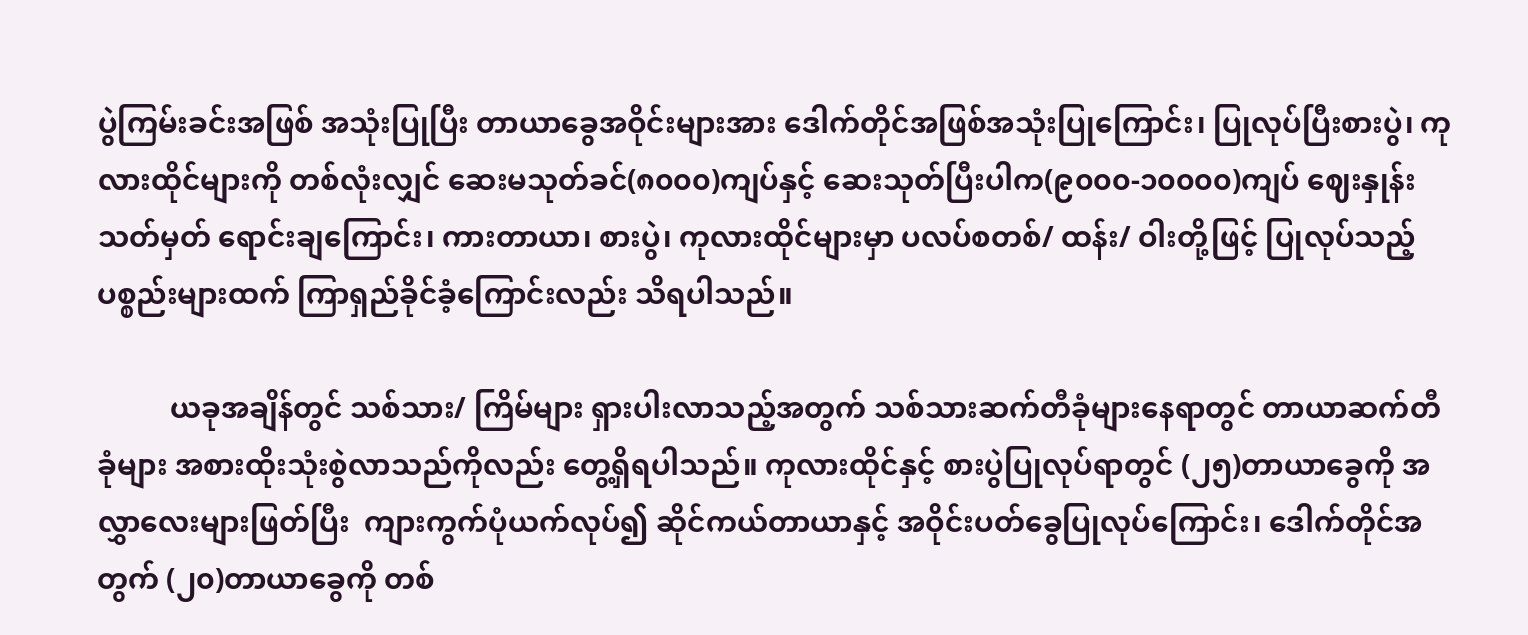ပွဲကြမ်းခင်းအဖြစ် အသုံးပြုပြီး တာယာခွေအဝိုင်းများအား ဒေါက်တိုင်အဖြစ်အသုံးပြုကြောင်း၊ ပြုလုပ်ပြီးစားပွဲ၊ ကုလားထိုင်များကို တစ်လုံးလျှင် ဆေးမသုတ်ခင်(၈၀၀၀)ကျပ်နှင့် ဆေးသုတ်ပြီးပါက(၉၀၀၀-၁၀၀၀၀)ကျပ် ဈေးနှုန်းသတ်မှတ် ရောင်းချကြောင်း၊ ကားတာယာ၊ စားပွဲ၊ ကုလားထိုင်များမှာ ပလပ်စတစ်/ ထန်း/ ဝါးတို့ဖြင့် ပြုလုပ်သည့် ပစ္စည်းများထက် ကြာရှည်ခိုင်ခံ့ကြောင်းလည်း သိရပါသည်။

          ယခုအချိန်တွင် သစ်သား/ ကြိမ်များ ရှားပါးလာသည့်အတွက် သစ်သားဆက်တီခုံများနေရာတွင် တာယာဆက်တီခုံများ အစားထိုးသုံးစွဲလာသည်ကိုလည်း တွေ့ရှိရပါသည်။ ကုလားထိုင်နှင့် စားပွဲပြုလုပ်ရာတွင် (၂၅)တာယာခွေကို အလွှာလေးများဖြတ်ပြီး  ကျားကွက်ပုံယက်လုပ်၍ ဆိုင်ကယ်တာယာနှင့် အဝိုင်းပတ်ခွေပြုလုပ်ကြောင်း၊ ဒေါက်တိုင်အတွက် (၂၀)တာယာခွေကို တစ်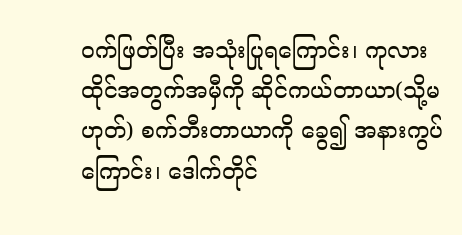ဝက်ဖြတ်ပြီး အသုံးပြုရကြောင်း၊ ကုလားထိုင်အတွက်အမှီကို ဆိုင်ကယ်တာယာ(သို့မဟုတ်) စက်ဘီးတာယာကို ခွေ၍ အနားကွပ်ကြောင်း၊ ဒေါက်တိုင်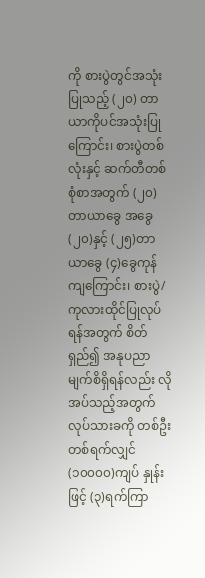ကို စားပွဲတွင်အသုံးပြုသည့် (၂၀) တာယာကိုပင်အသုံးပြုကြောင်း၊ စားပွဲတစ်လုံးနှင့် ဆက်တီတစ်စုံစာအတွက် (၂၀)တာယာခွေ အခွေ (၂၀)နှင့် (၂၅)တာယာခွေ (၄)ခွေကုန်ကျကြောင်း၊ စားပွဲ/ ကုလားထိုင်ပြုလုပ်ရန်အတွက် စိတ်ရှည်၍ အနုပညာမျက်စိရှိရန်လည်း လိုအပ်သည့်အတွက် လုပ်သားခကို တစ်ဦးတစ်ရက်လျှင် (၁၀၀၀၀)ကျပ် နှုန်းဖြင့် (၃)ရက်ကြာ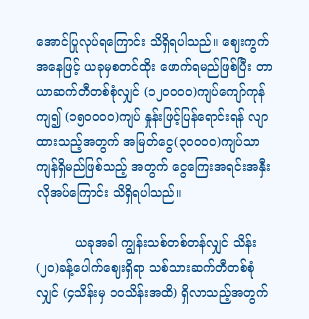အောင်ပြုလုပ်ရကြောင်း သိရှိရပါသည်။ ဈေးကွက်အနေဖြင့် ယခုမှစတင်ထိုး ဖောက်ရမည်ဖြစ်ပြီး တာယာဆက်တီတစ်စုံလျှင် (၁၂၀၀၀၀)ကျပ်ကျော်ကုန်ကျ၍ (၁၅၀၀၀၀)ကျပ် နှုန်းဖြင့်ပြန်ရောင်းရန် လျာထားသည့်အတွက် အမြတ်ငွေ(၃၀၀၀၀)ကျပ်သာ ကျန်ရှိမည်ဖြစ်သည့် အတွက် ငွေကြေးအရင်းအနှီးလိုအပ်ကြောင်း သိရှိရပါသည်။

          ယခုအခါ ကျွန်းသစ်တစ်တန်လျှင် သိန်း(၂၀)ခန့်ပေါက်ဈေးရှိရာ သစ်သားဆက်တီတစ်စုံလျှင် (၄သိန်းမှ ၁၀သိန်းအထိ) ရှိလာသည့်အတွက်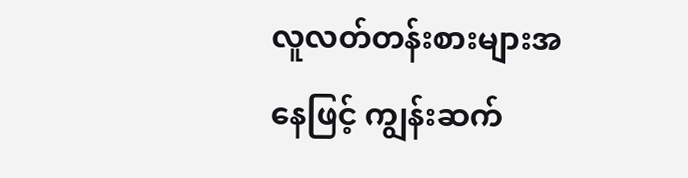လူလတ်တန်းစားများအနေဖြင့် ကျွန်းဆက်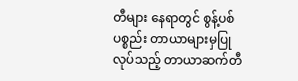တီများ နေရာတွင် စွန့်ပစ်ပစ္စည်း တာယာများမှပြုလုပ်သည့် တာယာဆက်တီ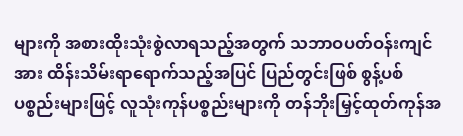များကို အစားထိုးသုံးစွဲလာရသည့်အတွက် သဘာဝပတ်ဝန်းကျင်အား ထိန်းသိမ်းရာရောက်သည့်အပြင် ပြည်တွင်းဖြစ် စွန့်ပစ်ပစ္စည်းများဖြင့် လူသုံးကုန်ပစ္စည်းများကို တန်ဘိုးမြှင့်ထုတ်ကုန်အ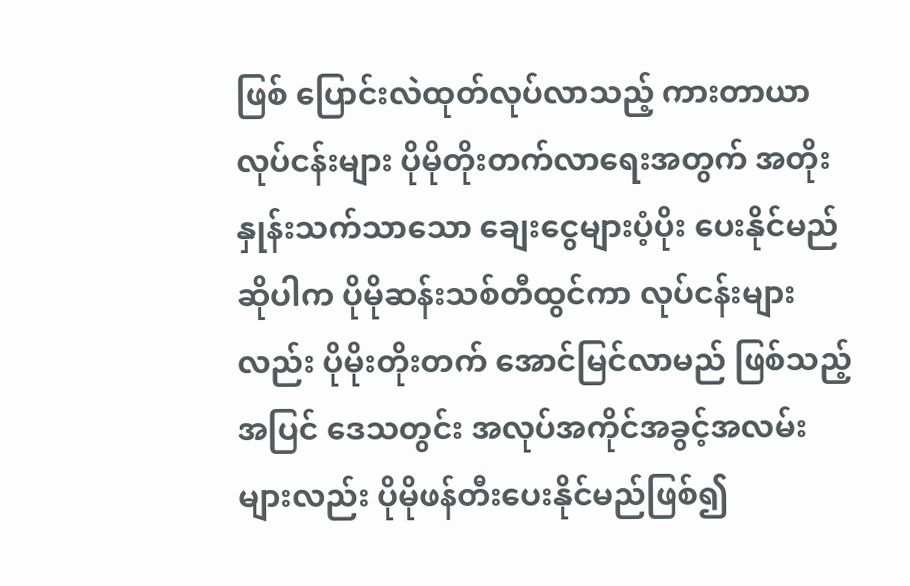ဖြစ် ပြောင်းလဲထုတ်လုပ်လာသည့် ကားတာယာလုပ်ငန်းများ ပိုမိုတိုးတက်လာရေးအတွက် အတိုးနှုန်းသက်သာသော ချေးငွေများပံ့ပိုး ပေးနိုင်မည်ဆိုပါက ပိုမိုဆန်းသစ်တီထွင်ကာ လုပ်ငန်းများလည်း ပိုမိုးတိုးတက် အောင်မြင်လာမည် ဖြစ်သည့်အပြင် ဒေသတွင်း အလုပ်အကိုင်အခွင့်အလမ်းများလည်း ပိုမိုဖန်တီးပေးနိုင်မည်ဖြစ်၍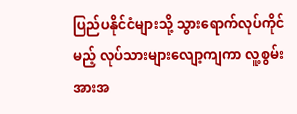ပြည်ပနိုင်ငံများသို့ သွားရောက်လုပ်ကိုင်မည့် လုပ်သားများလျော့ကျကာ လူ့စွမ်းအားအ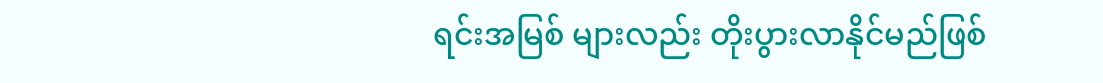ရင်းအမြစ် များလည်း တိုးပွားလာနိုင်မည်ဖြစ်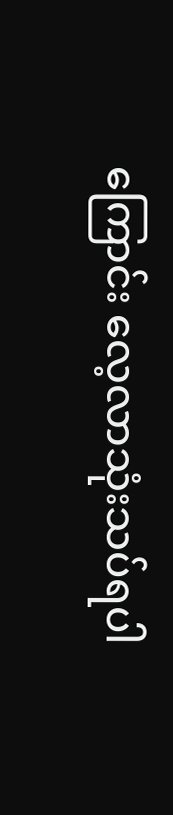ကြောင်း လေ့လာသုံးသပ်ရပါ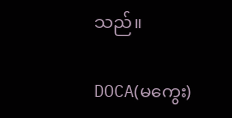သည်။

DOCA(မကွေး)